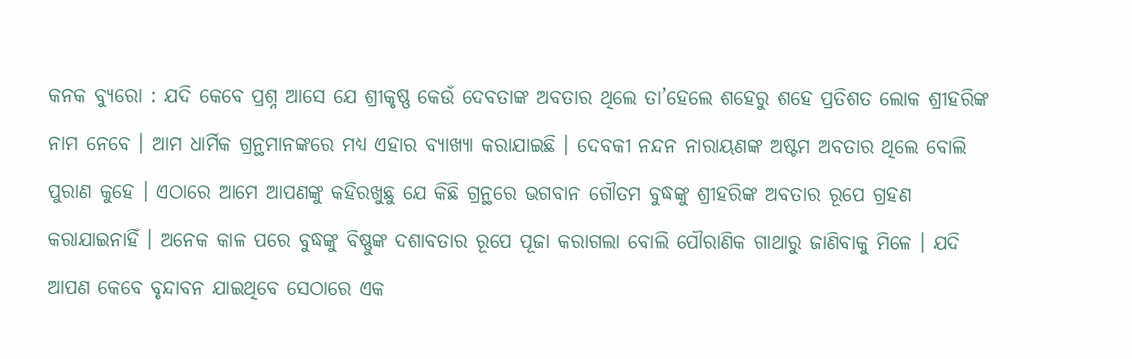କନକ ବ୍ୟୁରୋ : ଯଦି କେବେ ପ୍ରଶ୍ନ ଆସେ ଯେ ଶ୍ରୀକୃଷ୍ଣ କେଉଁ ଦେବତାଙ୍କ ଅବତାର ଥିଲେ ତା’ହେଲେ ଶହେରୁ ଶହେ ପ୍ରତିଶତ ଲୋକ ଶ୍ରୀହରିଙ୍କ ନାମ ନେବେ । ଆମ ଧାର୍ମିକ ଗ୍ରନ୍ଥମାନଙ୍କରେ ମଧ୍ୟ ଏହାର ବ୍ୟାଖ୍ୟା କରାଯାଇଛି । ଦେବକୀ ନନ୍ଦନ ନାରାୟଣଙ୍କ ଅଷ୍ଟମ ଅବତାର ଥିଲେ ବୋଲି ପୁରାଣ କୁହେ । ଏଠାରେ ଆମେ ଆପଣଙ୍କୁ କହିରଖୁଛୁ ଯେ କିଛି ଗ୍ରନ୍ଥରେ ଭଗବାନ ଗୌତମ ବୁଦ୍ଧଙ୍କୁ ଶ୍ରୀହରିଙ୍କ ଅବତାର ରୂପେ ଗ୍ରହଣ କରାଯାଇନାହିଁ । ଅନେକ କାଳ ପରେ ବୁଦ୍ଧଙ୍କୁ ବିଷ୍ଣୁଙ୍କ ଦଶାବତାର ରୂପେ ପୂଜା କରାଗଲା ବୋଲି ପୌରାଣିକ ଗାଥାରୁ ଜାଣିବାକୁ ମିଳେ । ଯଦି ଆପଣ କେବେ ବୃନ୍ଦାବନ ଯାଇଥିବେ ସେଠାରେ ଏକ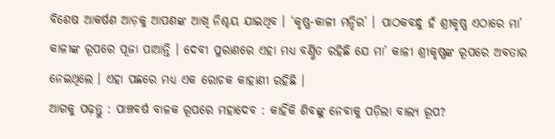ବିଶେଷ ଆକର୍ଷଣ ଆଡ଼କୁ ଆପଣଙ୍କ ଆଖି ନିଶ୍ଚୟ ଯାଇଥିବ । ‘କୃଷ୍ଣ-କାଳୀ ମନ୍ଦିର’ । ପାଠକବନ୍ଧୁ ହଁ ଶ୍ରୀକୃଷ୍ଣ ଏଠାରେ ମା’ କାଳୀଙ୍କ ରୂପରେ ପୂଜା ପାଆନ୍ତି । ଦେବୀ ପୁରାଣରେ ଏହା ମଧ୍ୟ ବର୍ଣ୍ଣିତ ରହିଛି ଯେ ମା’ କାଳୀ ଶ୍ରୀକୃଷ୍ଣଙ୍କ ରୂପରେ ଅବତାର ନେଇଥିଲେ । ଏହା ପଛରେ ମଧ୍ୟ ଏକ ରୋଚକ କାହାଣୀ ରହିଛି ।
ଆଗକୁ ପଢ଼ନ୍ତୁ : ପାଞ୍ଚବର୍ଷ ବାଳକ ରୂପରେ ମହାଦେବ : କାହିଁକି ଶିବଙ୍କୁ ନେବାକୁ ପଡ଼ିଲା ବାଲ୍ୟ ରୂପ?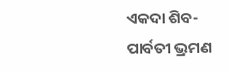ଏକଦା ଶିବ-ପାର୍ବତୀ ଭ୍ରମଣ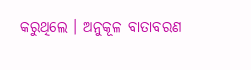କରୁଥିଲେ । ଅନୁକୂଳ ବାତାବରଣ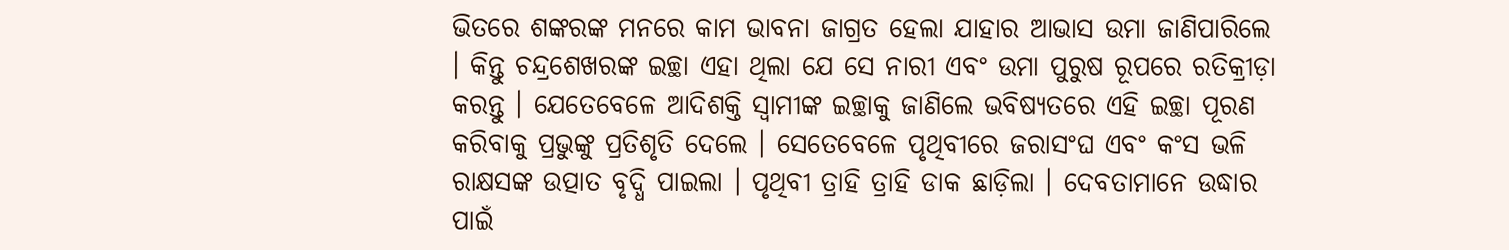ଭିତରେ ଶଙ୍କରଙ୍କ ମନରେ କାମ ଭାବନା ଜାଗ୍ରତ ହେଲା ଯାହାର ଆଭାସ ଉମା ଜାଣିପାରିଲେ । କିନ୍ତୁ ଚନ୍ଦ୍ରଶେଖରଙ୍କ ଇଚ୍ଛା ଏହା ଥିଲା ଯେ ସେ ନାରୀ ଏବଂ ଉମା ପୁରୁଷ ରୂପରେ ରତିକ୍ରୀଡ଼ା କରନ୍ତୁ । ଯେତେବେଳେ ଆଦିଶକ୍ତି ସ୍ବାମୀଙ୍କ ଇଚ୍ଛାକୁ ଜାଣିଲେ ଭବିଷ୍ୟତରେ ଏହି ଇଚ୍ଛା ପୂରଣ କରିବାକୁ ପ୍ରଭୁଙ୍କୁ ପ୍ରତିଶୃତି ଦେଲେ । ସେତେବେଳେ ପୃଥିବୀରେ ଜରାସଂଘ ଏବଂ କଂସ ଭଳି ରାକ୍ଷସଙ୍କ ଉତ୍ପାତ ବୃଦ୍ଧି ପାଇଲା । ପୃଥିବୀ ତ୍ରାହି ତ୍ରାହି ଡାକ ଛାଡ଼ିଲା । ଦେବତାମାନେ ଉଦ୍ଧାର ପାଇଁ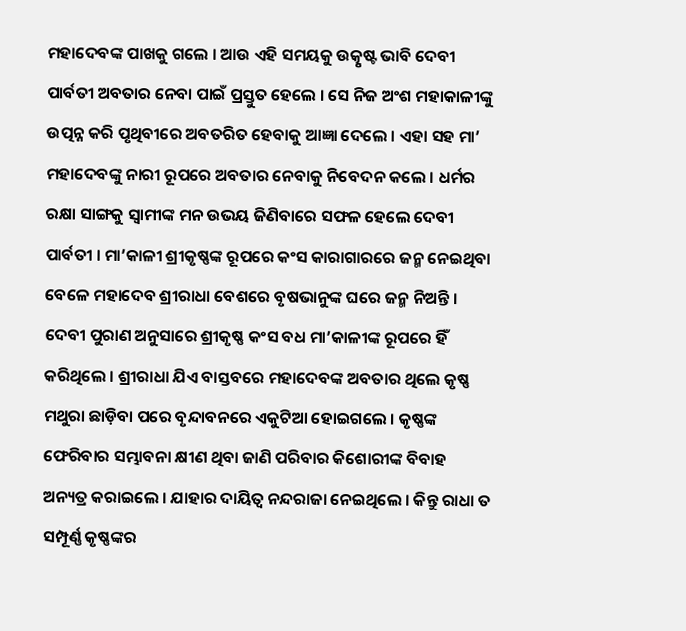ମହାଦେବଙ୍କ ପାଖକୁ ଗଲେ । ଆଉ ଏହି ସମୟକୁ ଉତ୍କୃଷ୍ଟ ଭାବି ଦେବୀ ପାର୍ବତୀ ଅବତାର ନେବା ପାଇଁ ପ୍ରସ୍ତୁତ ହେଲେ । ସେ ନିଜ ଅଂଶ ମହାକାଳୀଙ୍କୁ ଉତ୍ପନ୍ନ କରି ପୃଥିବୀରେ ଅବତରିତ ହେବାକୁ ଆଜ୍ଞା ଦେଲେ । ଏହା ସହ ମା’ ମହାଦେବଙ୍କୁ ନାରୀ ରୂପରେ ଅବତାର ନେବାକୁ ନିବେଦନ କଲେ । ଧର୍ମର ରକ୍ଷା ସାଙ୍ଗକୁ ସ୍ବାମୀଙ୍କ ମନ ଉଭୟ ଜିଣିବାରେ ସଫଳ ହେଲେ ଦେବୀ ପାର୍ବତୀ । ମା’କାଳୀ ଶ୍ରୀକୃଷ୍ଣଙ୍କ ରୂପରେ କଂସ କାରାଗାରରେ ଜନ୍ମ ନେଇଥିବା ବେଳେ ମହାଦେବ ଶ୍ରୀରାଧା ବେଶରେ ବୃଷଭାନୁଙ୍କ ଘରେ ଜନ୍ମ ନିଅନ୍ତି । ଦେବୀ ପୁରାଣ ଅନୁସାରେ ଶ୍ରୀକୃଷ୍ଣ କଂସ ବଧ ମା’କାଳୀଙ୍କ ରୂପରେ ହିଁ କରିଥିଲେ । ଶ୍ରୀରାଧା ଯିଏ ବାସ୍ତବରେ ମହାଦେବଙ୍କ ଅବତାର ଥିଲେ କୃଷ୍ଣ ମଥୁରା ଛାଡ଼ିବା ପରେ ବୃନ୍ଦାବନରେ ଏକୁଟିଆ ହୋଇଗଲେ । କୃଷ୍ଣଙ୍କ ଫେରିବାର ସମ୍ଭାବନା କ୍ଷୀଣ ଥିବା ଜାଣି ପରିବାର କିଶୋରୀଙ୍କ ବିବାହ ଅନ୍ୟତ୍ର କରାଇଲେ । ଯାହାର ଦାୟିତ୍ବ ନନ୍ଦରାଜା ନେଇଥିଲେ । କିନ୍ତୁ ରାଧା ତ ସମ୍ପୂର୍ଣ୍ଣ କୃଷ୍ଣଙ୍କର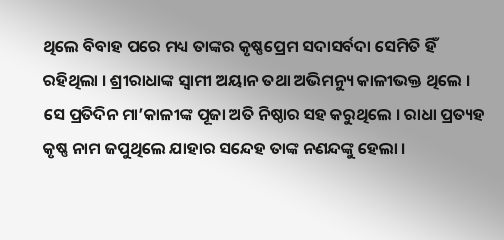ଥିଲେ ବିବାହ ପରେ ମଧ୍ୟ ତାଙ୍କର କୃଷ୍ଣପ୍ରେମ ସଦାସର୍ବଦା ସେମିତି ହିଁ ରହିଥିଲା । ଶ୍ରୀରାଧାଙ୍କ ସ୍ବାମୀ ଅୟାନ ତଥା ଅଭିମନ୍ୟୁ କାଳୀଭକ୍ତ ଥିଲେ । ସେ ପ୍ରତିଦିନ ମା’କାଳୀଙ୍କ ପୂଜା ଅତି ନିଷ୍ଠାର ସହ କରୁଥିଲେ । ରାଧା ପ୍ରତ୍ୟହ କୃଷ୍ଣ ନାମ ଜପୁଥିଲେ ଯାହାର ସନ୍ଦେହ ତାଙ୍କ ନଣନ୍ଦଙ୍କୁ ହେଲା ।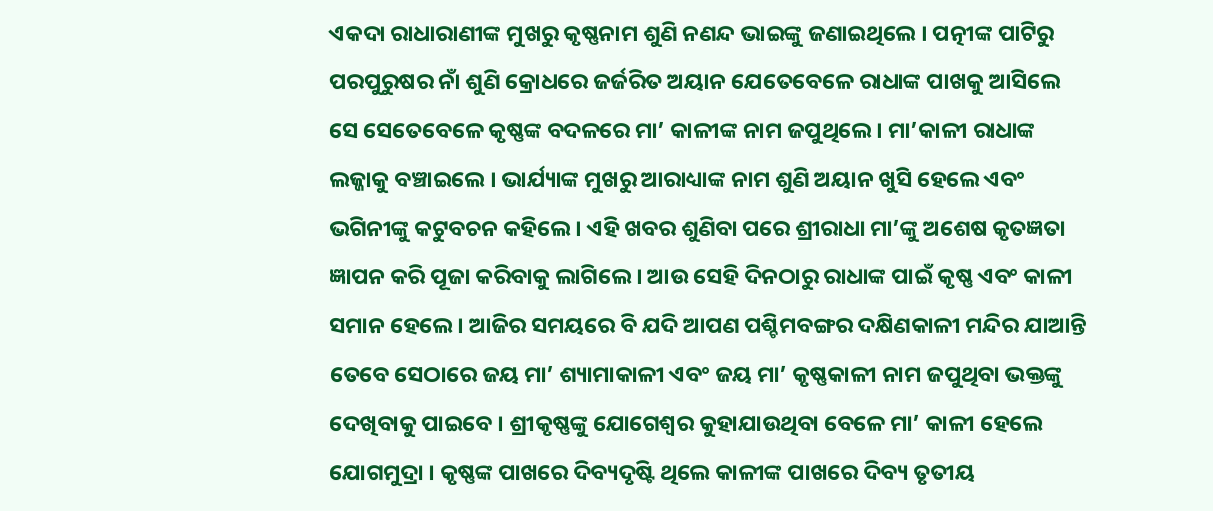ଏକଦା ରାଧାରାଣୀଙ୍କ ମୁଖରୁ କୃଷ୍ଣନାମ ଶୁଣି ନଣନ୍ଦ ଭାଇଙ୍କୁ ଜଣାଇଥିଲେ । ପତ୍ନୀଙ୍କ ପାଟିରୁ ପରପୁରୁଷର ନାଁ ଶୁଣି କ୍ରୋଧରେ ଜର୍ଜରିତ ଅୟାନ ଯେତେବେଳେ ରାଧାଙ୍କ ପାଖକୁ ଆସିଲେ ସେ ସେତେବେଳେ କୃଷ୍ଣଙ୍କ ବଦଳରେ ମା’ କାଳୀଙ୍କ ନାମ ଜପୁଥିଲେ । ମା’କାଳୀ ରାଧାଙ୍କ ଲଜ୍ଜାକୁ ବଞ୍ଚାଇଲେ । ଭାର୍ଯ୍ୟାଙ୍କ ମୁଖରୁ ଆରାଧ୍ୟାଙ୍କ ନାମ ଶୁଣି ଅୟାନ ଖୁସି ହେଲେ ଏବଂ ଭଗିନୀଙ୍କୁ କଟୁବଚନ କହିଲେ । ଏହି ଖବର ଶୁଣିବା ପରେ ଶ୍ରୀରାଧା ମା’ଙ୍କୁ ଅଶେଷ କୃତଜ୍ଞତା ଜ୍ଞାପନ କରି ପୂଜା କରିବାକୁ ଲାଗିଲେ । ଆଉ ସେହି ଦିନଠାରୁ ରାଧାଙ୍କ ପାଇଁ କୃଷ୍ଣ ଏବଂ କାଳୀ ସମାନ ହେଲେ । ଆଜିର ସମୟରେ ବି ଯଦି ଆପଣ ପଶ୍ଚିମବଙ୍ଗର ଦକ୍ଷିଣକାଳୀ ମନ୍ଦିର ଯାଆନ୍ତି ତେବେ ସେଠାରେ ଜୟ ମା’ ଶ୍ୟାମାକାଳୀ ଏବଂ ଜୟ ମା’ କୃଷ୍ଣକାଳୀ ନାମ ଜପୁଥିବା ଭକ୍ତଙ୍କୁ ଦେଖିବାକୁ ପାଇବେ । ଶ୍ରୀକୃଷ୍ଣଙ୍କୁ ଯୋଗେଶ୍ବର କୁହାଯାଉଥିବା ବେଳେ ମା’ କାଳୀ ହେଲେ ଯୋଗମୁଦ୍ରା । କୃଷ୍ଣଙ୍କ ପାଖରେ ଦିବ୍ୟଦୃଷ୍ଟି ଥିଲେ କାଳୀଙ୍କ ପାଖରେ ଦିବ୍ୟ ତୃତୀୟ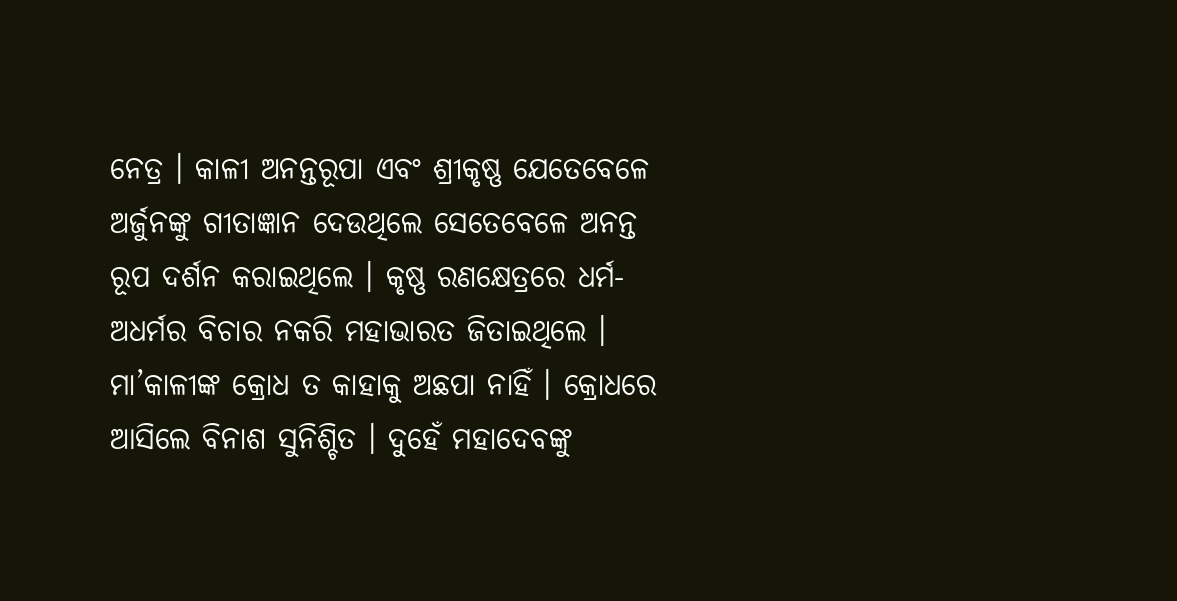ନେତ୍ର । କାଳୀ ଅନନ୍ତରୂପା ଏବଂ ଶ୍ରୀକୃଷ୍ଣ ଯେତେବେଳେ ଅର୍ଜୁନଙ୍କୁ ଗୀତାଜ୍ଞାନ ଦେଉଥିଲେ ସେତେବେଳେ ଅନନ୍ତ ରୂପ ଦର୍ଶନ କରାଇଥିଲେ । କୃଷ୍ଣ ରଣକ୍ଷେତ୍ରରେ ଧର୍ମ-ଅଧର୍ମର ବିଚାର ନକରି ମହାଭାରତ ଜିତାଇଥିଲେ । ମା’କାଳୀଙ୍କ କ୍ରୋଧ ତ କାହାକୁ ଅଛପା ନାହିଁ । କ୍ରୋଧରେ ଆସିଲେ ବିନାଶ ସୁନିଶ୍ଚିତ । ଦୁହେଁ ମହାଦେବଙ୍କୁ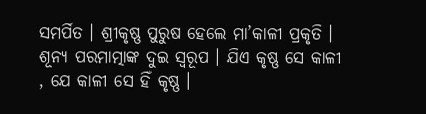ସମର୍ପିତ । ଶ୍ରୀକୃଷ୍ଣ ପୁରୁଷ ହେଲେ ମା’କାଳୀ ପ୍ରକୃତି । ଶୂନ୍ୟ ପରମାତ୍ମାଙ୍କ ଦୁଇ ସ୍ବରୂପ । ଯିଏ କୃଷ୍ଣ ସେ କାଳୀ , ଯେ କାଳୀ ସେ ହିଁ କୃଷ୍ଣ ।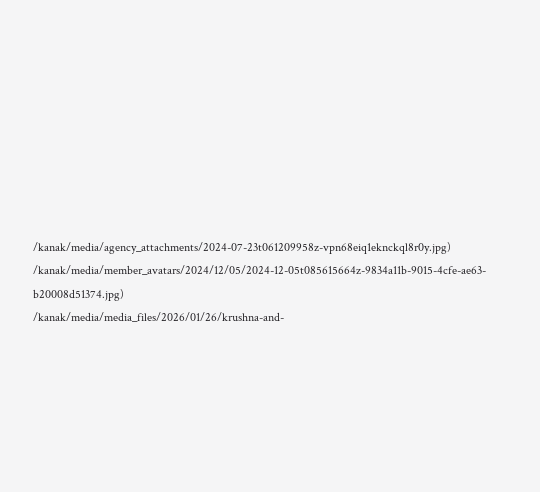/kanak/media/agency_attachments/2024-07-23t061209958z-vpn68eiq1eknckql8r0y.jpg)
/kanak/media/member_avatars/2024/12/05/2024-12-05t085615664z-9834a11b-9015-4cfe-ae63-b20008d51374.jpg)
/kanak/media/media_files/2026/01/26/krushna-and-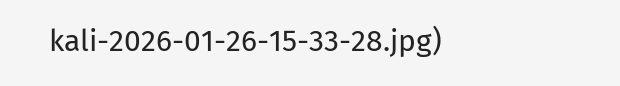kali-2026-01-26-15-33-28.jpg)